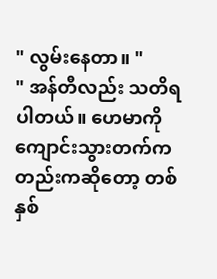" လွမ်းနေတာ။ "
" အန်တီလည်း သတိရပါတယ်။ ဟေမာကို ကျောင်းသွားတက်ကတည်းကဆိုတော့ တစ်နှစ်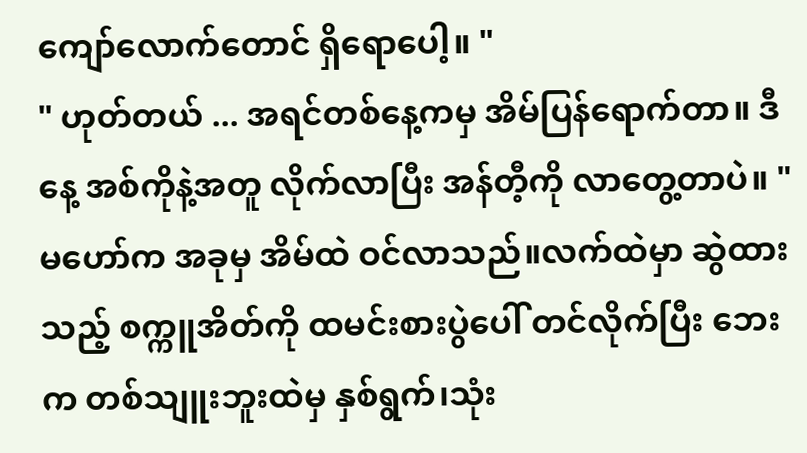ကျော်လောက်တောင် ရှိရောပေါ့။ "
" ဟုတ်တယ် ... အရင်တစ်နေ့ကမှ အိမ်ပြန်ရောက်တာ။ ဒီနေ့ အစ်ကိုနဲ့အတူ လိုက်လာပြီး အန်တီ့ကို လာတွေ့တာပဲ။ "
မဟော်က အခုမှ အိမ်ထဲ ဝင်လာသည်။လက်ထဲမှာ ဆွဲထားသည့် စက္ကူအိတ်ကို ထမင်းစားပွဲပေါ် တင်လိုက်ပြီး ဘေးက တစ်သျူးဘူးထဲမှ နှစ်ရွက်၊သုံး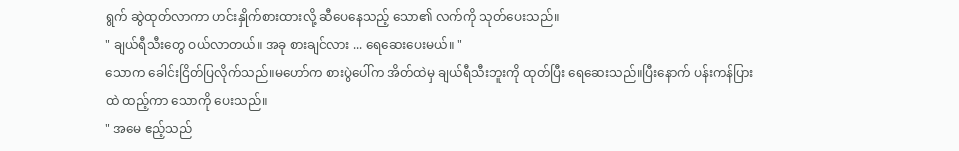ရွက် ဆွဲထုတ်လာကာ ဟင်းနှိုက်စားထားလို့ ဆီပေနေသည့် သော၏ လက်ကို သုတ်ပေးသည်။
" ချယ်ရီသီးတွေ ဝယ်လာတယ်။ အခု စားချင်လား ... ရေဆေးပေးမယ်။ "
သောက ခေါင်းငြိတ်ပြလိုက်သည်။မဟော်က စားပွဲပေါ်က အိတ်ထဲမှ ချယ်ရီသီးဘူးကို ထုတ်ပြီး ရေဆေးသည်။ပြီးနောက် ပန်းကန်ပြားထဲ ထည့်ကာ သောကို ပေးသည်။
" အမေ ဧည့်သည်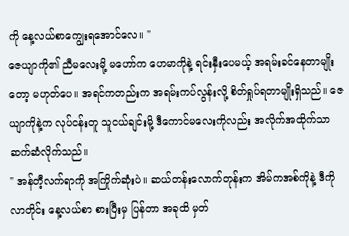ကို နေ့လယ်စာကျွေးရအောင်လေ။ "
ဇေယျာကို၏ ညီမလေးမို့ မဟော်က ဟေမာကိုနဲ့ ရင်းနှီးပေမယ့် အရမ်းခင်နေတာမျိုးတော့ မဟုတ်ပေ။ အရင်ကတည်းက အရမ်းကပ်လွန်းလို့ စိတ်ရှုပ်ရတာမျိုးရှိသည်။ ဇေယျာကိုနဲ့က လုပ်ငန်းတူ သူငယ်ချင်းမို့ ဒီကောင်မလေးကိုလည်း အလိုက်အထိုက်သာ ဆက်ဆံလိုက်သည်။
" အန်တီ့လက်ရာကို အကြိုက်ဆုံးပဲ။ ဆယ်တန်းလောက်တုန်းက အိမ်ကအစ်ကိုနဲ့ ဒီကိုလာတိုင်း နေ့လယ်စာ စားပြီးမှ ပြန်တာ အခုထိ မှတ်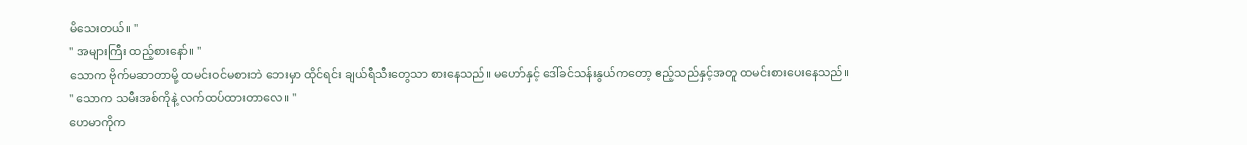မိသေးတယ်။ "
" အများကြီး ထည့်စားနော်။ "
သောက ဗိုက်မဆာတာမို့ ထမင်းဝင်မစားဘဲ ဘေးမှာ ထိုင်ရင်း ချယ်ရီသီးတွေသာ စားနေသည်။ မဟော်နှင့် ဒေါ်ခင်သန်းနွယ်ကတော့ ဧည့်သည်နှင့်အတူ ထမင်းစားပေးနေသည်။
" သောက သမီးအစ်ကိုနဲ့ လက်ထပ်ထားတာလေ။ "
ဟေမာကိုက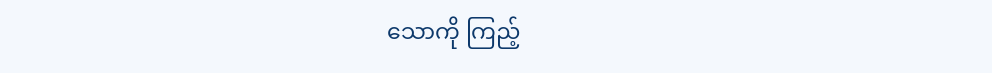သောကို ကြည့်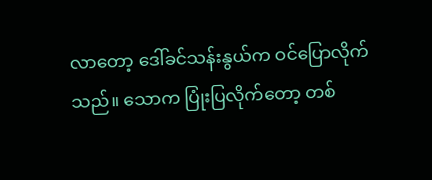လာတော့ ဒေါ်ခင်သန်းနွယ်က ဝင်ပြောလိုက်သည်။ သောက ပြုံးပြလိုက်တော့ တစ်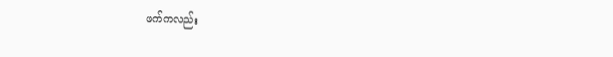ဖက်ကလည်း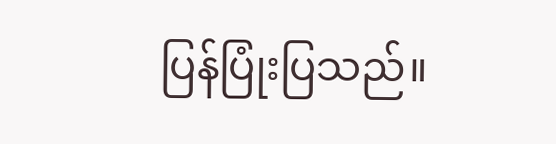ပြန်ပြုံးပြသည်။